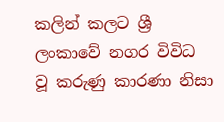කලින් කලට ශ්‍රී ලංකාවේ නගර විවිධ වූ කරුණු කාරණා නිසා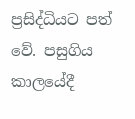ප්‍රසිද්ධියට පත් වේ. පසුගිය කාලයේදී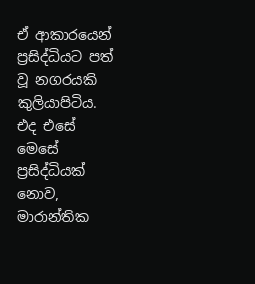ඒ ආකාරයෙන් ප්‍රසිද්ධියට පත් වූ නගරයකි කුලියාපිටිය. එද එසේ මෙසේ ප්‍රසිද්ධියක් නොව, මාරාන්තික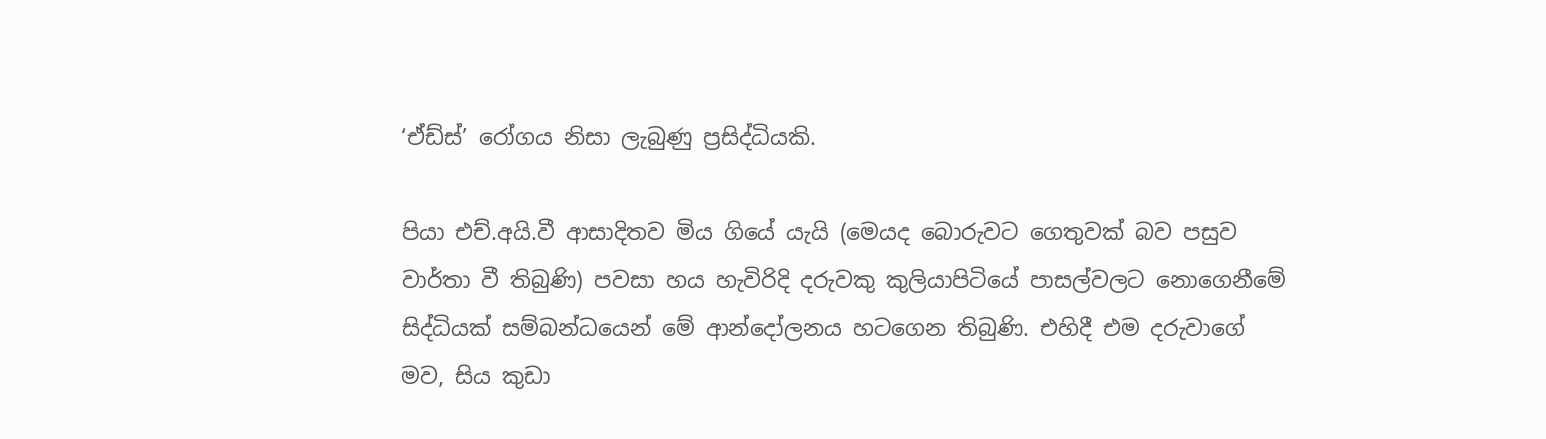‘ඒඩ්ස්’ රෝගය නිසා ලැබුණු ප්‍රසිද්ධියකි.

පියා එච්.අයි.වී ආසාදිතව මිය ගියේ යැයි (මෙයද බොරුවට ගෙතුවක් බව පසුව වාර්තා වී තිබුණි) පවසා හය හැවිරිදි දරුවකු කුලියාපිටියේ පාසල්වලට නොගෙනීමේ සිද්ධියක් සම්බන්ධයෙන් මේ ආන්දෝලනය හටගෙන තිබුණි. එහිදී එම දරුවාගේ මව, සිය කුඩා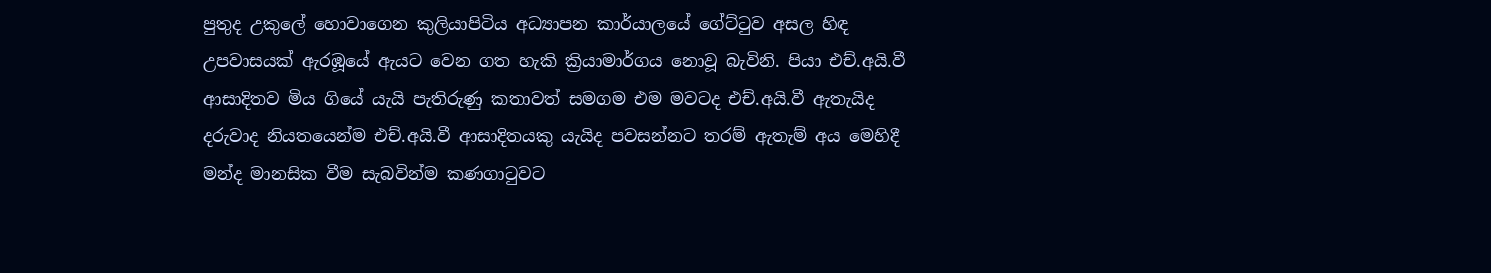පුතුද උකුලේ හොවාගෙන කුලියාපිටිය අධ්‍යාපන කාර්යාලයේ ගේට්ටුව අසල හිඳ උපවාසයක් ඇරඹූයේ ඇයට වෙන ගත හැකි ක්‍රියාමාර්ගය නොවූ බැවිනි. පියා එච්.අයි.වී ආසාදිතව මිය ගියේ යැයි පැතිරුණු කතාවත් සමගම එම මවටද එච්.අයි.වී ඇතැයිද දරුවාද නියතයෙන්ම එච්.අයි.වී ආසාදිතයකු යැයිද පවසන්නට තරම් ඇතැම් අය මෙහිදී මන්ද මානසික වීම සැබවින්ම කණගාටුවට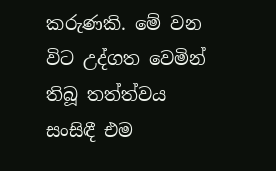කරුණකි. මේ වන විට උද්ගත වෙමින් තිබූ තත්ත්වය සංසිඳී එම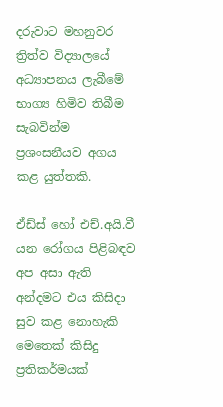දරුවාට මහනුවර ත්‍රිත්ව විද්‍යාලයේ අධ්‍යාපනය ලැබීමේ භාග්‍ය හිමිව තිබීම සැබවින්ම ප්‍රශංසනීයව අගය කළ යුත්තකි.

ඒඩ්ස් හෝ එච්.අයි.වී යන රෝගය පිළිබඳව අප අසා ඇති අන්දමට එය කිසිදා සුව කළ නොහැකි මෙතෙක් කිසිදු ප්‍රතිකර්මයක්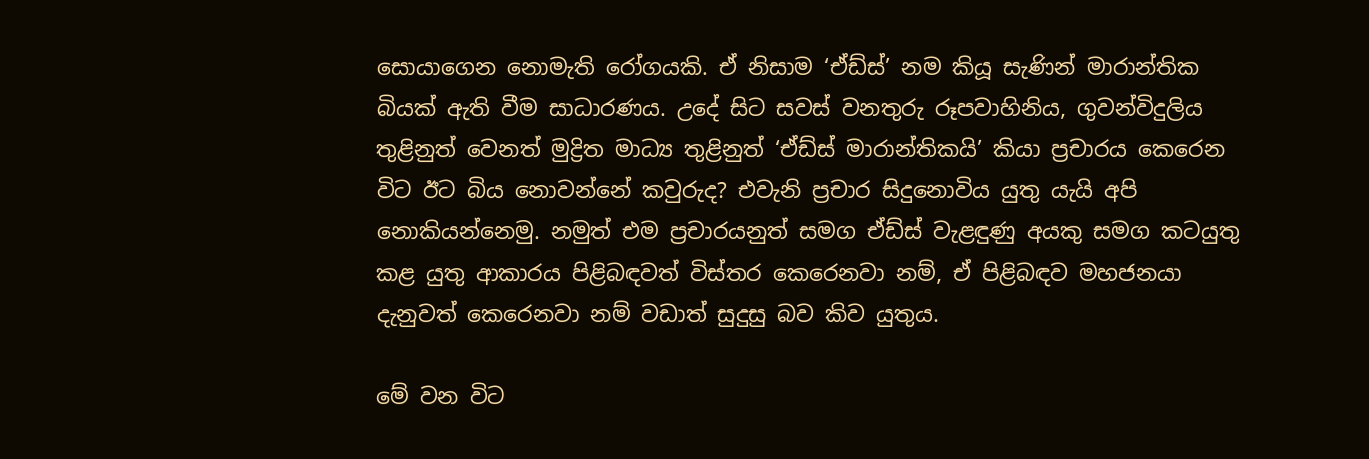සොයාගෙන නොමැති රෝගයකි. ඒ නිසාම ‘ඒඩ්ස්’ නම කියූ සැණින් මාරාන්තික බියක් ඇති වීම සාධාරණය. උදේ සිට සවස් වනතුරු රූපවාහිනිය, ගුවන්විදුලිය තුළිනුත් වෙනත් මුද්‍රිත මාධ්‍ය තුළිනුත් ‘ඒඩ්ස් මාරාන්තිකයි’ කියා ප්‍රචාරය කෙරෙන විට ඊට බිය නොවන්නේ කවුරුද? එවැනි ප්‍රචාර සිදුනොවිය යුතු යැයි අපි නොකියන්නෙමු. නමුත් එම ප්‍රචාරයනුත් සමග ඒඩ්ස් වැළඳුණු අයකු සමග කටයුතු කළ යුතු ආකාරය පිළිබඳවත් විස්තර කෙරෙනවා නම්, ඒ පිළිබඳව මහජනයා දැනුවත් කෙරෙනවා නම් වඩාත් සුදුසු බව කිව යුතුය.

මේ වන විට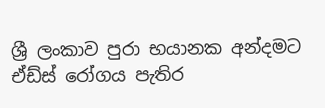ශ්‍රී ලංකාව පුරා භයානක අන්දමට ඒඩ්ස් රෝගය පැතිර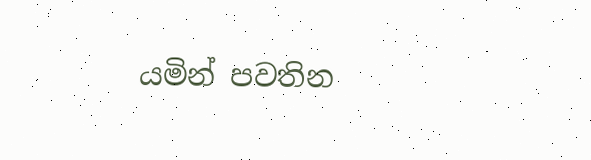යමින් පවතින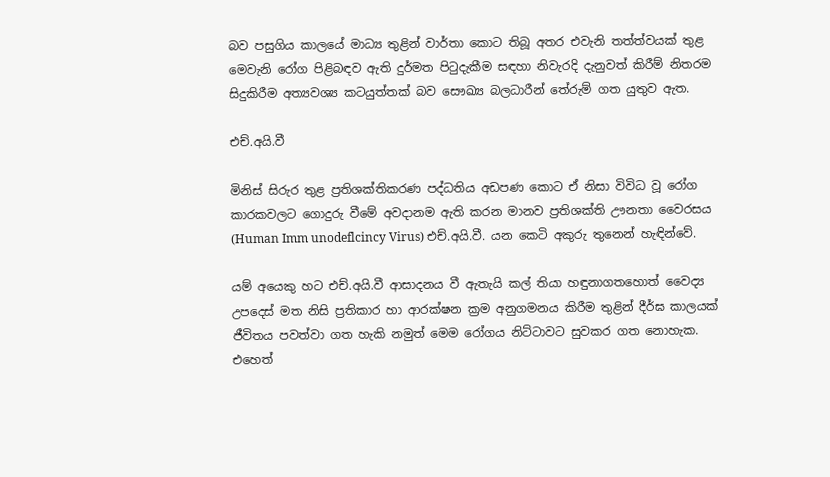බව පසුගිය කාලයේ මාධ්‍ය තුළින් වාර්තා කොට තිබූ අතර එවැනි තත්ත්වයක් තුළ මෙවැනි රෝග පිළිබඳව ඇති දුර්මත පිටුදැකීම සඳහා නිවැරදි දැනුවත් කිරීම් නිතරම සිදුකිරීම අත්‍යවශ්‍ය කටයුත්තක් බව සෞඛ්‍ය බලධාරීන් තේරුම් ගත යුතුව ඇත.

එච්.අයි.වී

මිනිස් සිරුර තුළ ප්‍රතිශක්තිකරණ පද්ධතිය අඩපණ කොට ඒ නිසා විවිධ වූ රෝග කාරකවලට ගොදුරු වීමේ අවදානම ඇති කරන මානව ප්‍රතිශක්ති ඌනතා වෛරසය (Human Imm unodeflcincy Virus) එච්.අයි.වී. යන කෙටි අකුරු තුනෙන් හැඳින්වේ.

යම් අයෙකු හට එච්.අයි.වී ආසාදනය වී ඇතැයි කල් තියා හඳුනාගතහොත් වෛද්‍ය උපදෙස් මත නිසි ප්‍රතිකාර හා ආරක්ෂන ක්‍රම අනුගමනය කිරීම තුළින් දීර්ඝ කාලයක් ජීවිතය පවත්වා ගත හැකි නමුත් මෙම රෝගය නිට්ටාවට සුවකර ගත නොහැක. එහෙත්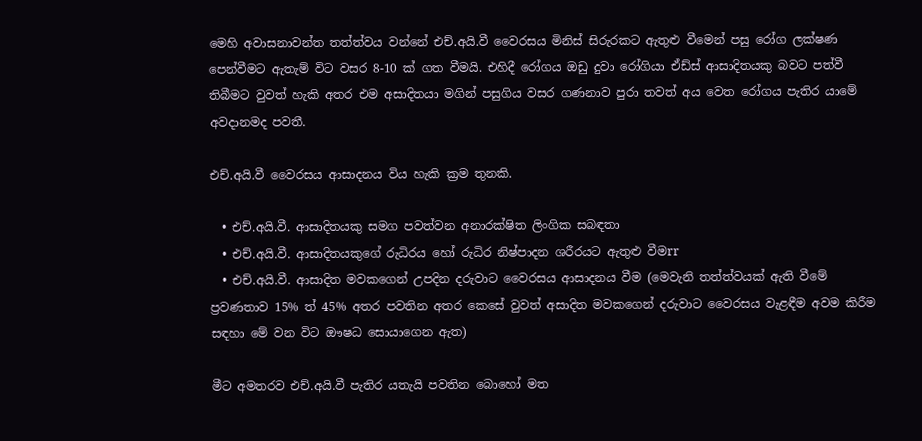මෙහි අවාසනාවන්ත තත්ත්වය වන්නේ එච්.අයි.වී වෛරසය මිනිස් සිරුරකට ඇතුළු වීමෙන් පසු රෝග ලක්ෂණ පෙන්වීමට ඇතැම් විට වසර 8-10 ක් ගත වීමයි. එහිදී රෝගය ඔඩු දුවා රෝගියා ඒඩ්ස් ආසාදිතයකු බවට පත්වී තිබීමට වුවත් හැකි අතර එම අසාදිතයා මගින් පසුගිය වසර ගණනාව පුරා තවත් අය වෙත රෝගය පැතිර යාමේ අවදානමද පවතී.

එච්.අයි.වී වෛරසය ආසාදනය විය හැකි ක්‍රම තුනකි.

  • එච්.අයි.වී. ආසාදිතයකු සමග පවත්වන අනාරක්ෂිත ලිංගික සබඳතා
  • එච්.අයි.වී. ආසාදිතයකුගේ රුධිරය හෝ රුධිර නිෂ්පාදන ශරීරයට ඇතුළු වීමrr
  • එච්.අයි.වී. ආසාදිත මවකගෙන් උපදින දරුවාට වෛරසය ආසාදනය වීම (මෙවැනි තත්ත්වයක් ඇති වීමේ ප්‍රවණතාව 15% ත් 45% අතර පවතින අතර කෙසේ වුවත් අසාදිත මවකගෙන් දරුවාට වෛරසය වැළඳීම අවම කිරීම සඳහා මේ වන විට ඖෂධ සොයාගෙන ඇත)

මීට අමතරව එච්.අයි.වී පැතිර යතැයි පවතින බොහෝ මත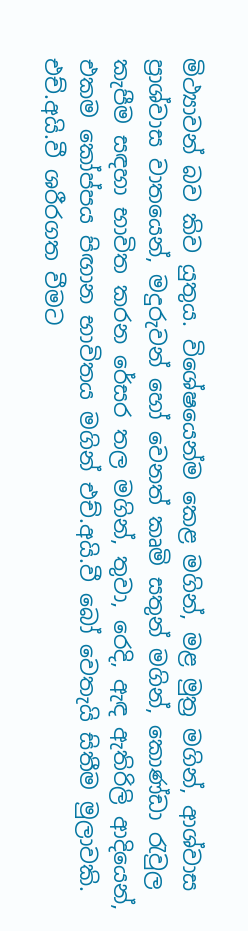මිථ්‍යාවන් බව කිව යුතුය. විශේෂයෙන්ම කෙළ මගින්, මළ මුත්‍ර මගින්, ආශ්වාස ප්‍රාශ්වාස වාතයෙන්, මදුරුවන් හෝ වෙනත් කෘමි සතුන් මගින්, කොණ්ඩා රැවුල කැපීම සඳහා භාවිත කරන රේසර තල මගින්, තුවා, රෙදි, ඇඳ ඇතිරිලි ආදියෙන්, එකම කෝප්පය පිඟාන භාවිතය මගින් එච්.අයි.වී බෝ වෙතැයි සිතීම මුලාවකි. එච්.අයි.වී ශරීරගත වීමට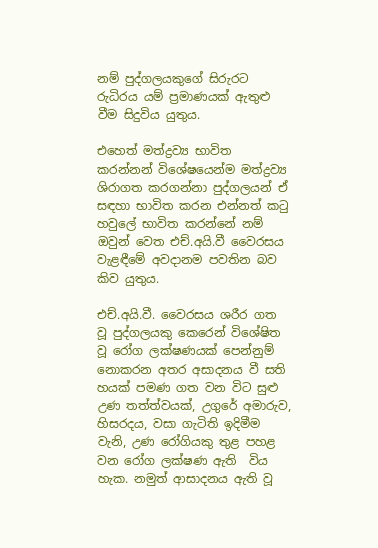නම් පුද්ගලයකුගේ සිරුරට රුධිරය යම් ප්‍රමාණයක් ඇතුළු වීම සිදුවිය යුතුය.

එහෙත් මත්ද්‍රව්‍ය භාවිත කරන්නන් විශේෂයෙන්ම මත්ද්‍රව්‍ය ශිරාගත කරගන්නා පුද්ගලයන් ඒ සඳහා භාවිත කරන එන්නත් කටු හවුලේ භාවිත කරන්නේ නම් ඔවුන් වෙත එච්.අයි.වී වෛරසය වැළඳීමේ අවදානම පවතින බව කිව යුතුය.

එච්.අයි.වී. වෛරසය ශරීර ගත වූ පුද්ගලයකු කෙරෙන් විශේෂිත වූ රෝග ලක්ෂණයක් පෙන්නුම් නොකරන අතර අසාදනය වී සති හයක් පමණ ගත වන විට සුළු උණ තත්ත්වයක්, උගුරේ අමාරුව, හිසරදය, වසා ගැටිති ඉදිමීම වැනි, උණ රෝගියකු තුළ පහළ වන රෝග ලක්ෂණ ඇති  විය හැක. නමුත් ආසාදනය ඇති වූ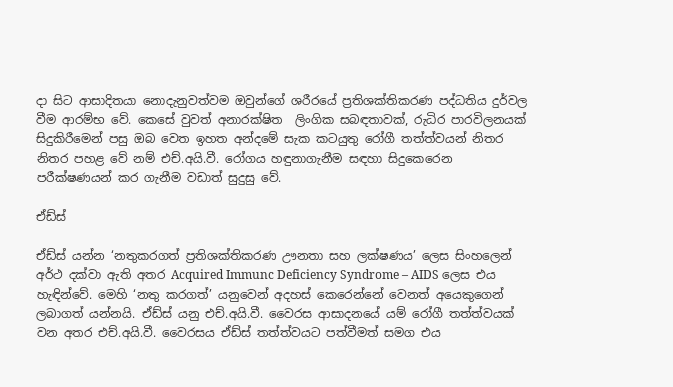දා සිට ආසාදිතයා නොදැනුවත්වම ඔවුන්ගේ ශරීරයේ ප්‍රතිශක්තිකරණ පද්ධතිය දුර්වල වීම ආරම්භ වේ. කෙසේ වුවත් අනාරක්ෂිත  ලිංගික සබඳතාවක්, රුධිර පාරවිලනයක් සිදුකිරීමෙන් පසු ඔබ වෙත ඉහත අන්දමේ සැක කටයුතු රෝගී තත්ත්වයන් නිතර නිතර පහළ වේ නම් එච්.අයි.වී. රෝගය හඳුනාගැනීම සඳහා සිදුකෙරෙන පරීක්ෂණයන් කර ගැනීම වඩාත් සුදුසු වේ.

ඒඩ්ස්

ඒඩ්ස් යන්න ‘නතුකරගත් ප්‍රතිශක්තිකරණ ඌනතා සහ ලක්ෂණය’ ලෙස සිංහලෙන් අර්ථ දක්වා ඇති අතර Acquired Immunc Deficiency Syndrome – AIDS ලෙස එය හැඳින්වේ. මෙහි ‘නතු කරගත්’ යනුවෙන් අදහස් කෙරෙන්නේ වෙනත් අයෙකුගෙන් ලබාගත් යන්නයි. ඒඩ්ස් යනු එච්.අයි.වී. වෛරස ආසාදනයේ යම් රෝගී තත්ත්වයක් වන අතර එච්.අයි.වී. වෛරසය ඒඩ්ස් තත්ත්වයට පත්වීමත් සමග එය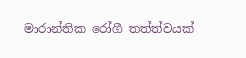මාරාන්තික රෝගී තත්ත්වයක්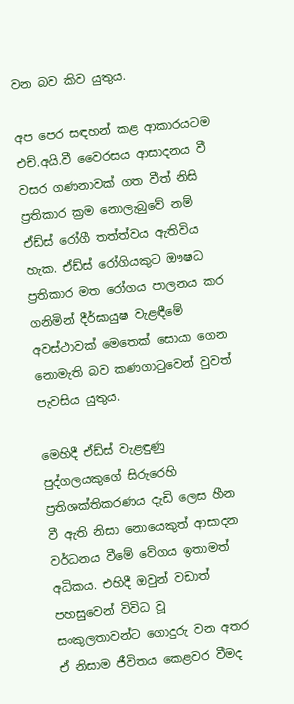වන බව කිව යුතුය.

අප පෙර සඳහන් කළ ආකාරයටම එච්.අයි.වී වෛරසය ආසාදනය වී වසර ගණනාවක් ගත වීත් නිසි ප්‍රතිකාර ක්‍රම නොලැබුවේ නම් ඒඩ්ස් රෝගී තත්ත්වය ඇතිවිය හැක. ඒඩ්ස් රෝගියකුට ඖෂධ ප්‍රතිකාර මත රෝගය පාලනය කර ගනිමින් දීර්ඝායුෂ වැළඳීමේ අවස්ථාවක් මෙතෙක් සොයා ගෙන නොමැති බව කණගාටුවෙන් වුවත් පැවසිය යුතුය.

මෙහිදී ඒඩ්ස් වැළඳුණු පුද්ගලයකුගේ සිරුරෙහි ප්‍රතිශක්තිකරණය දැඩි ලෙස හීන වී ඇති නිසා නොයෙකුත් ආසාදන වර්ධනය වීමේ වේගය ඉතාමත් අධිකය. එහිදී ඔවුන් වඩාත් පහසුවෙන් විවිධ වූ සංකුලතාවන්ට ගොදුරු වන අතර ඒ නිසාම ජීවිතය කෙළවර වීමද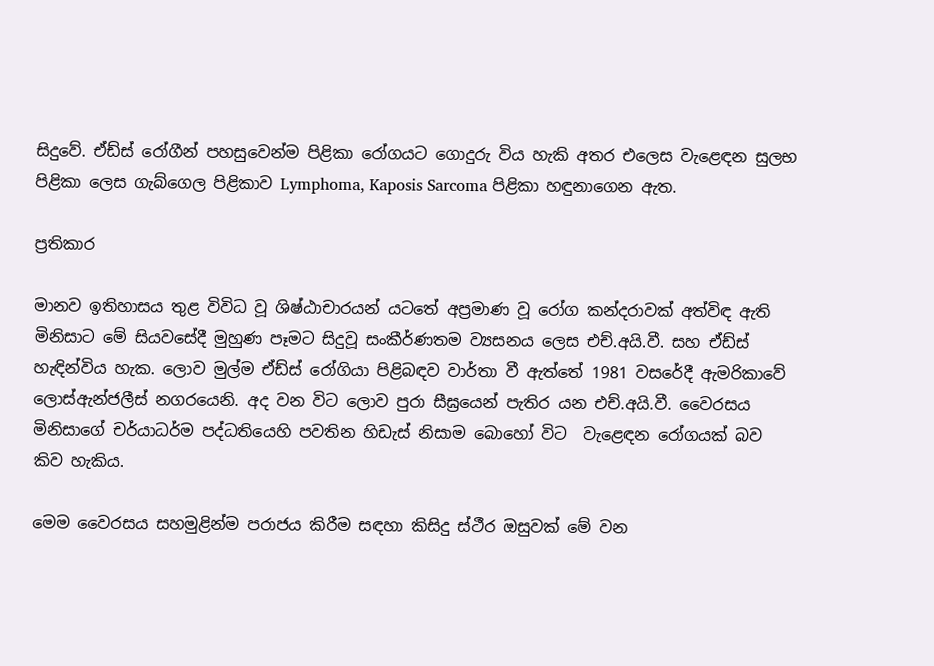සිදුවේ. ඒඩ්ස් රෝගීන් පහසුවෙන්ම පිළිකා රෝගයට ගොදුරු විය හැකි අතර එලෙස වැළෙඳන සුලභ පිළිකා ලෙස ගැබ්ගෙල පිළිකාව Lymphoma, Kaposis Sarcoma පිළිකා හඳුනාගෙන ඇත.

ප්‍රතිකාර

මානව ඉතිහාසය තුළ විවිධ වූ ශිෂ්ඨාචාරයන් යටතේ අප්‍රමාණ වූ රෝග කන්දරාවක් අත්විඳ ඇති මිනිසාට මේ සියවසේදී මුහුණ පෑමට සිදුවූ සංකීර්ණතම ව්‍යසනය ලෙස එච්.අයි.වී. සහ ඒඩ්ස් හැඳින්විය හැක. ලොව මුල්ම ඒඩ්ස් රෝගියා පිළිබඳව වාර්තා වී ඇත්තේ 1981 වසරේදී ඇමරිකාවේ ලොස්ඇන්ජලීස් නගරයෙනි. අද වන විට ලොව පුරා සීඝ්‍රයෙන් පැතිර යන එච්.අයි.වී. වෛරසය මිනිසාගේ චර්යාධර්ම පද්ධතියෙහි පවතින හිඩැස් නිසාම බොහෝ විට  වැළෙඳන රෝගයක් බව කිව හැකිය.

මෙම වෛරසය සහමුළින්ම පරාජය කිරීම සඳහා කිසිදු ස්ථීර ඔසුවක් මේ වන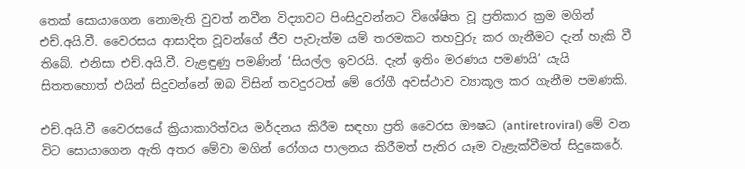තෙක් සොයාගෙන නොමැති වුවත් නවීන විද්‍යාවට පිංසිදුවන්නට විශේෂිත වූ ප්‍රතිකාර ක්‍රම මගින් එච්.අයි.වී. වෛරසය ආසාදිත වූවන්ගේ ජීව පැවැත්ම යම් තරමකට තහවුරු කර ගැනීමට දැන් හැකි වී තිබේ. එනිසා එච්.අයි.වී. වැළඳුණු පමණින් ‘සියල්ල ඉවරයි. දැන් ඉතිං මරණය පමණයි’ යැයි සිතතහොත් එයින් සිදුවන්නේ ඔබ විසින් තවදුරටත් මේ රෝගී අවස්ථාව ව්‍යාකූල කර ගැනීම පමණකි.

එච්.අයි.වී වෛරසයේ ක්‍රියාකාරිත්වය මර්දනය කිරීම සඳහා ප්‍රති වෛරස ඖෂධ (antiretroviral) මේ වන විට සොයාගෙන ඇති අතර මේවා මගින් රෝගය පාලනය කිරීමත් පැතිර යෑම වැළැක්වීමත් සිදුකෙරේ.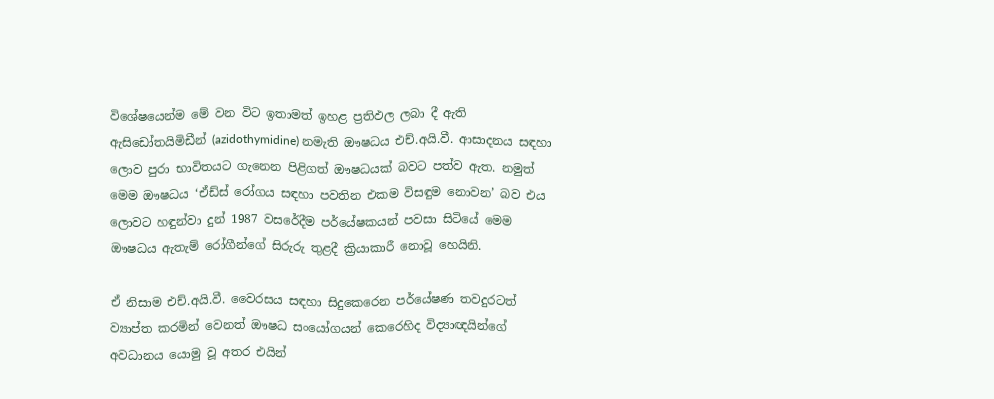විශේෂයෙන්ම මේ වන විට ඉතාමත් ඉහළ ප්‍රතිඵල ලබා දී ඇති ඇසිඩෝතයිමිඩීන් (azidothymidine) නමැති ඖෂධය එච්.අයි.වී. ආසාදනය සඳහා ලොව පුරා භාවිතයට ගැනෙන පිළිගත් ඖෂධයක් බවට පත්ව ඇත. නමුත් මෙම ඖෂධය ‘ඒඩ්ස් රෝගය සඳහා පවතින එකම විසඳුම නොවන’ බව එය ලොවට හඳුන්වා දුන් 1987 වසරේදීම පර්යේෂකයන් පවසා සිටියේ මෙම ඖෂධය ඇතැම් රෝගීන්ගේ සිරුරු තුළදී ක්‍රියාකාරී නොවූ හෙයිනි.

ඒ නිසාම එච්.අයි.වී. වෛරසය සඳහා සිදුකෙරෙන පර්යේෂණ තවදුරටත් ව්‍යාප්ත කරමින් වෙනත් ඖෂධ සංයෝගයන් කෙරෙහිද විද්‍යාඥයින්ගේ අවධානය යොමු වූ අතර එයින්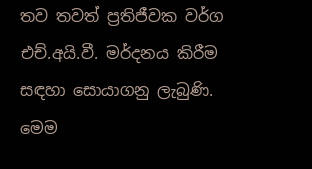තව තවත් ප්‍රතිජීවක වර්ග එච්.අයි.වී. මර්දනය කිරීම සඳහා සොයාගනු ලැබුණි. මෙම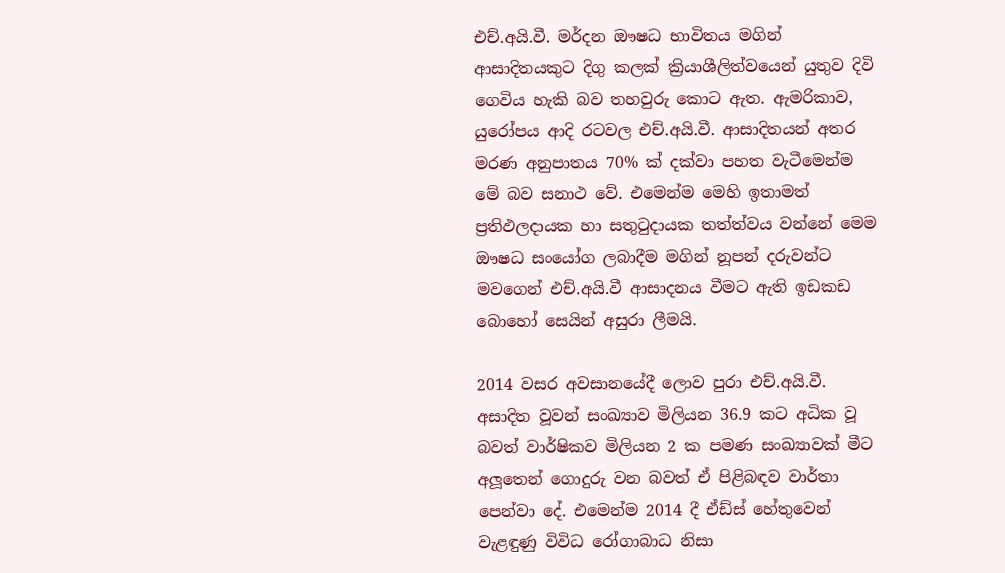එච්.අයි.වී. මර්දන ඖෂධ භාවිතය මගින් ආසාදිතයකුට දිගු කලක් ක්‍රියාශීලිත්වයෙන් යුතුව දිවි ගෙවිය හැකි බව තහවුරු කොට ඇත. ඇමරිකාව, යුරෝපය ආදි රටවල එච්.අයි.වී. ආසාදිතයන් අතර මරණ අනුපාතය 70% ක් දක්වා පහත වැටීමෙන්ම මේ බව සනාථ වේ. එමෙන්ම මෙහි ඉතාමත් ප්‍රතිඵලදායක හා සතුටුදායක තත්ත්වය වන්නේ මෙම ඖෂධ සංයෝග ලබාදීම මගින් නූපන් දරුවන්ට මවගෙන් එච්.අයි.වී ආසාදනය වීමට ඇති ඉඩකඩ බොහෝ සෙයින් අසුරා ලීමයි.

2014 වසර අවසානයේදී ලොව පුරා එච්.අයි.වී. අසාදිත වූවන් සංඛ්‍යාව මිලියන 36.9 කට අධික වූ බවත් වාර්ෂිකව මිලියන 2 ක පමණ සංඛ්‍යාවක් මීට අලූතෙන් ගොදුරු වන බවත් ඒ පිළිබඳව වාර්තා පෙන්වා දේ. එමෙන්ම 2014 දී ඒඩ්ස් හේතුවෙන් වැළඳුණු විවිධ රෝගාබාධ නිසා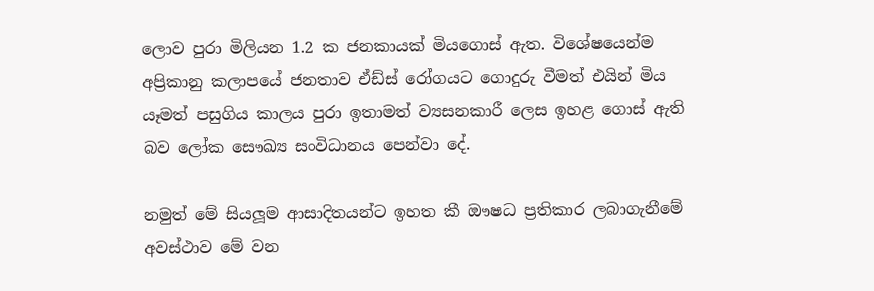ලොව පුරා මිලියන 1.2 ක ජනකායක් මියගොස් ඇත. විශේෂයෙන්ම අප්‍රිකානු කලාපයේ ජනතාව ඒඩ්ස් රෝගයට ගොදුරු වීමත් එයින් මිය යෑමත් පසුගිය කාලය පුරා ඉතාමත් ව්‍යසනකාරී ලෙස ඉහළ ගොස් ඇති බව ලෝක සෞඛ්‍ය සංවිධානය පෙන්වා දේ.

නමුත් මේ සියලූම ආසාදිතයන්ට ඉහත කී ඖෂධ ප්‍රතිකාර ලබාගැනීමේ අවස්ථාව මේ වන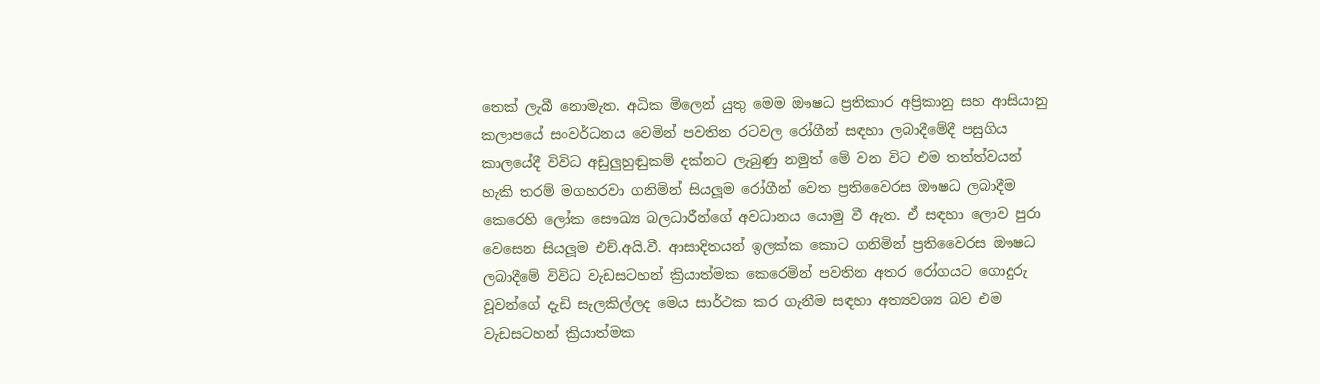තෙක් ලැබී නොමැත. අධික මිලෙන් යුතු මෙම ඖෂධ ප්‍රතිකාර අප්‍රිකානු සහ ආසියානු කලාපයේ සංවර්ධනය වෙමින් පවතින රටවල රෝගීන් සඳහා ලබාදීමේදී පසුගිය කාලයේදී විවිධ අඩුලුහුඬුකම් දක්නට ලැබුණු නමුත් මේ වන විට එම තත්ත්වයන් හැකි තරම් මගහරවා ගනිමින් සියලූම රෝගීන් වෙත ප්‍රතිවෛරස ඖෂධ ලබාදීම කෙරෙහි ලෝක සෞඛ්‍ය බලධාරීන්ගේ අවධානය යොමු වී ඇත. ඒ සඳහා ලොව පුරා වෙසෙන සියලූම එච්.අයි.වී. ආසාදිතයන් ඉලක්ක කොට ගනිමින් ප්‍රතිවෛරස ඖෂධ ලබාදීමේ විවිධ වැඩසටහන් ක්‍රියාත්මක කෙරෙමින් පවතින අතර රෝගයට ගොදුරු වූවන්ගේ දැඩි සැලකිල්ලද මෙය සාර්ථක කර ගැනීම සඳහා අත්‍යවශ්‍ය බව එම වැඩසටහන් ක්‍රියාත්මක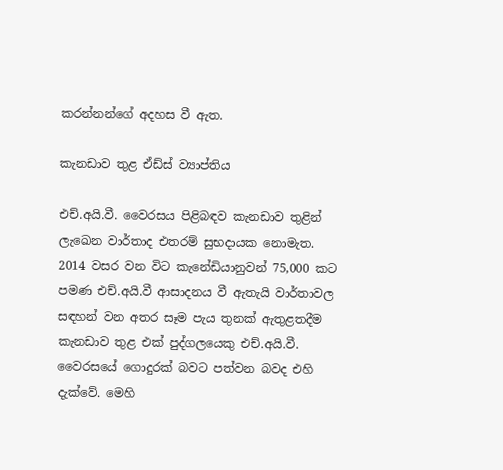කරන්නන්ගේ අදහස වී ඇත.

කැනඩාව තුළ ඒඩ්ස් ව්‍යාප්තිය

එච්.අයි.වී. වෛරසය පිළිබඳව කැනඩාව තුළින් ලැඛෙන වාර්තාද එතරම් සුභදායක නොමැත. 2014 වසර වන විට කැනේඩියානුවන් 75,000 කට පමණ එච්.අයි.වී ආසාදනය වී ඇතැයි වාර්තාවල සඳහන් වන අතර සෑම පැය තුනක් ඇතුළතදීම කැනඩාව තුළ එක් පුද්ගලයෙකු එච්.අයි.වී. වෛරසයේ ගොදුරක් බවට පත්වන බවද එහි දැක්වේ. මෙහි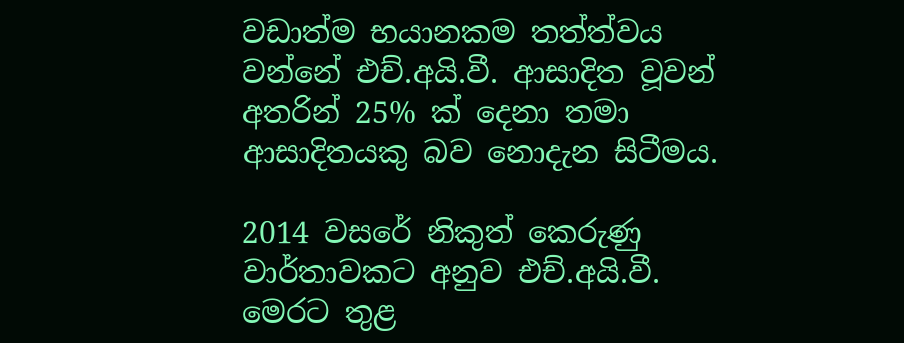වඩාත්ම භයානකම තත්ත්වය වන්නේ එච්.අයි.වී. ආසාදිත වූවන් අතරින් 25% ක් දෙනා තමා ආසාදිතයකු බව නොදැන සිටීමය.

2014 වසරේ නිකුත් කෙරුණු වාර්තාවකට අනුව එච්.අයි.වී. මෙරට තුළ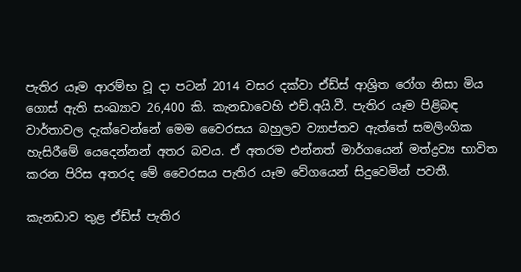පැතිර යෑම ආරම්භ වූ දා පටන් 2014 වසර දක්වා ඒඩ්ස් ආශ්‍රිත රෝග නිසා මිය ගොස් ඇති සංඛ්‍යාව 26,400 කි. කැනඩාවෙහි එච්.අයි.වී. පැතිර යෑම පිළිබඳ වාර්තාවල දැක්වෙන්නේ මෙම වෛරසය බහුලව ව්‍යාප්තව ඇත්තේ සමලිංගික හැසිරීමේ යෙදෙන්නන් අතර බවය. ඒ අතරම එන්නත් මාර්ගයෙන් මත්ද්‍රව්‍ය භාවිත කරන පිරිස අතරද මේ වෛරසය පැතිර යෑම වේගයෙන් සිදුවෙමින් පවතී.

කැනඩාව තුළ ඒඩ්ස් පැතිර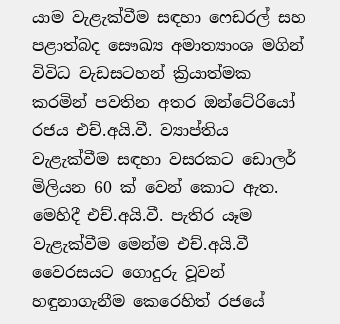යාම වැළැක්වීම සඳහා ෆෙඩරල් සහ පළාත්බද සෞඛ්‍ය අමාත්‍යාංශ මගින් විවිධ වැඩසටහන් ක්‍රියාත්මක කරමින් පවතින අතර ඔන්ටේරියෝ රජය එච්.අයි.වී. ව්‍යාප්තිය වැළැක්වීම සඳහා වසරකට ඩොලර් මිලියන 60 ක් වෙන් කොට ඇත. මෙහිදී එච්.අයි.වී. පැතිර යෑම වැළැක්වීම මෙන්ම එච්.අයි.වී වෛරසයට ගොදුරු වූවන් හඳුනාගැනීම කෙරෙහිත් රජයේ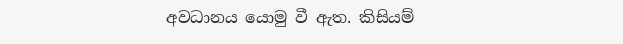අවධානය යොමු වී ඇත. කිසියම්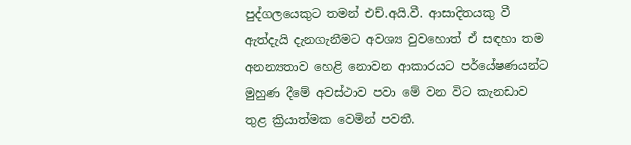පුද්ගලයෙකුට තමන් එච්.අයි.වී. ආසාදිතයකු වී ඇත්දැයි දැනගැනීමට අවශ්‍ය වුවහොත් ඒ සඳහා තම අනන්‍යතාව හෙළි නොවන ආකාරයට පර්යේෂණයන්ට මුහුණ දීමේ අවස්ථාව පවා මේ වන විට කැනඩාව තුළ ක්‍රියාත්මක වෙමින් පවතී.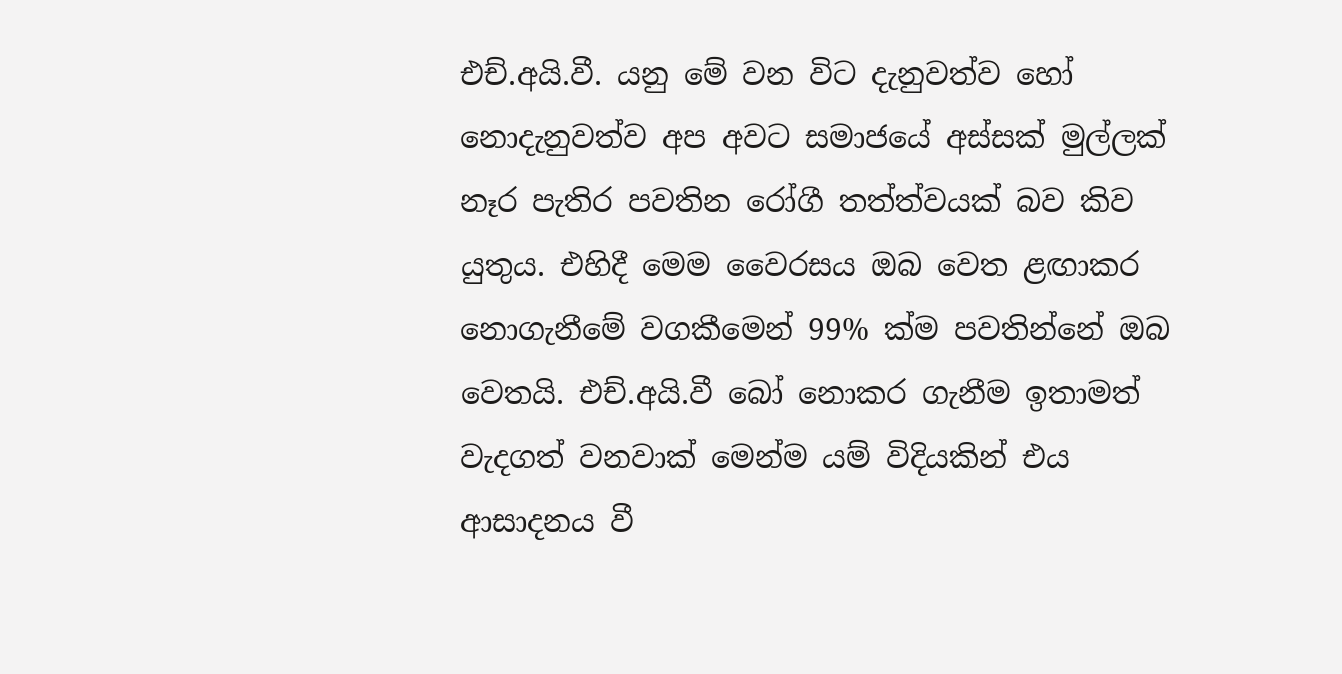එච්.අයි.වී. යනු මේ වන විට දැනුවත්ව හෝ නොදැනුවත්ව අප අවට සමාජයේ අස්සක් මුල්ලක් නෑර පැතිර පවතින රෝගී තත්ත්වයක් බව කිව යුතුය. එහිදී මෙම වෛරසය ඔබ වෙත ළඟාකර නොගැනීමේ වගකීමෙන් 99% ක්ම පවතින්නේ ඔබ වෙතයි. එච්.අයි.වී බෝ නොකර ගැනීම ඉතාමත් වැදගත් වනවාක් මෙන්ම යම් විදියකින් එය ආසාදනය වී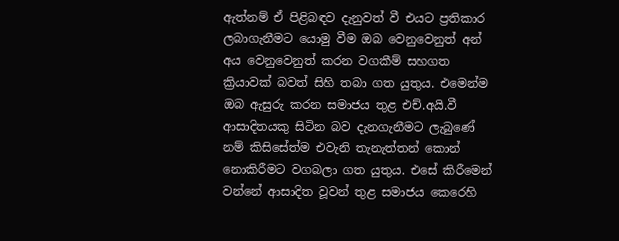ඇත්නම් ඒ පිළිබඳව දැනුවත් වී එයට ප්‍රතිකාර ලබාගැනීමට යොමු වීම ඔබ වෙනුවෙනුත් අන් අය වෙනුවෙනුත් කරන වගකීම් සහගත ක්‍රියාවක් බවත් සිහි තබා ගත යුතුය. එමෙන්ම ඔබ ඇසුරු කරන සමාජය තුළ එච්.අයි.වී ආසාදිතයකු සිටින බව දැනගැනීමට ලැබුණේ නම් කිසිසේත්ම එවැනි තැනැත්තන් කොන් නොකිරීමට වගබලා ගත යුතුය. එසේ කිරීමෙන් වන්නේ ආසාදිත වූවන් තුළ සමාජය කෙරෙහි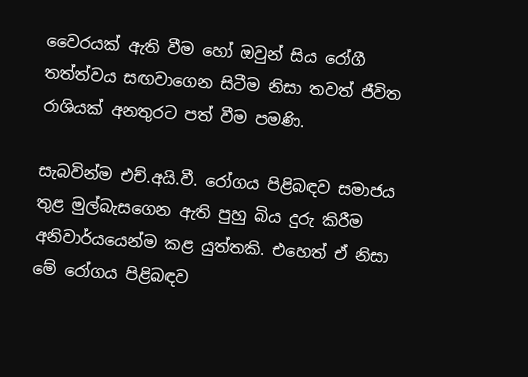වෛරයක් ඇති වීම හෝ ඔවුන් සිය රෝගී තත්ත්වය සඟවාගෙන සිටීම නිසා තවත් ජීවිත රාශියක් අනතුරට පත් වීම පමණි.

සැබවින්ම එච්.අයි.වී. රෝගය පිළිබඳව සමාජය තුළ මුල්බැසගෙන ඇති පුහු බිය දුරු කිරීම අනිවාර්යයෙන්ම කළ යුත්තකි. එහෙත් ඒ නිසා මේ රෝගය පිළිබඳව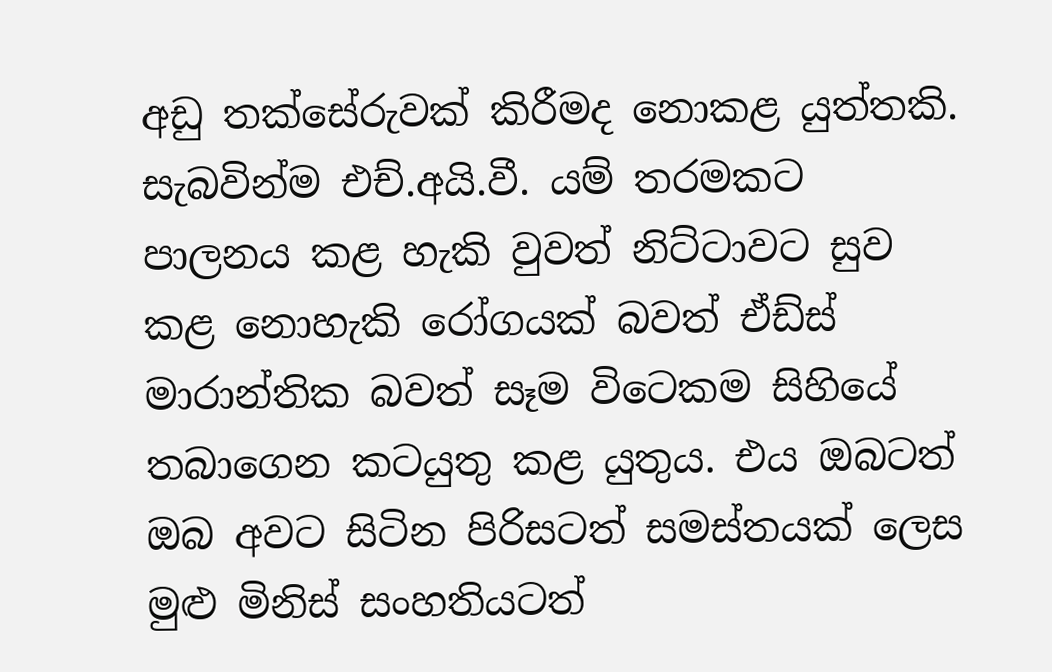අඩු තක්සේරුවක් කිරීමද නොකළ යුත්තකි. සැබවින්ම එච්.අයි.වී. යම් තරමකට පාලනය කළ හැකි වුවත් නිට්ටාවට සුව කළ නොහැකි රෝගයක් බවත් ඒඩ්ස් මාරාන්තික බවත් සෑම විටෙකම සිහියේ තබාගෙන කටයුතු කළ යුතුය. එය ඔබටත් ඔබ අවට සිටින පිරිසටත් සමස්තයක් ලෙස මුළු මිනිස් සංහතියටත්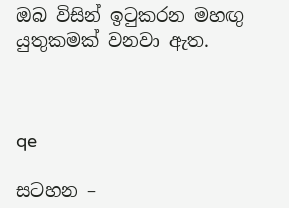ඔබ විසින් ඉටුකරන මහඟු යුතුකමක් වනවා ඇත.



qe

සටහන –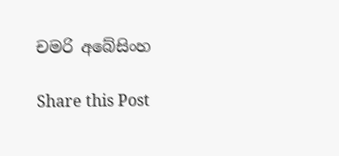චමරි අබේසිංහ

Share this Post